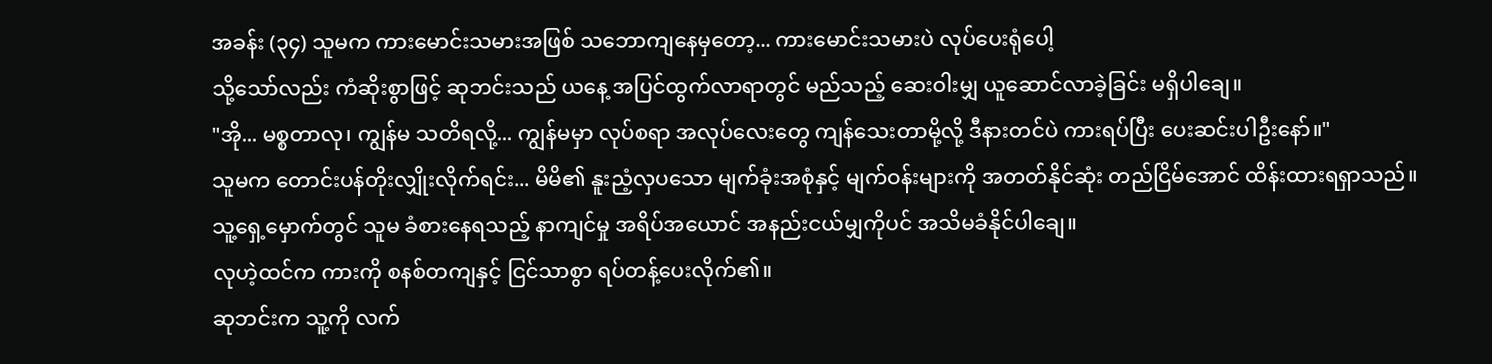အခန်း (၃၄) သူမက ကားမောင်းသမားအဖြစ် သဘောကျနေမှတော့... ကားမောင်းသမားပဲ လုပ်ပေးရုံပေါ့
သို့သော်လည်း ကံဆိုးစွာဖြင့် ဆုဘင်းသည် ယနေ့ အပြင်ထွက်လာရာတွင် မည်သည့် ဆေးဝါးမျှ ယူဆောင်လာခဲ့ခြင်း မရှိပါချေ။
"အို... မစ္စတာလု၊ ကျွန်မ သတိရလို့... ကျွန်မမှာ လုပ်စရာ အလုပ်လေးတွေ ကျန်သေးတာမို့လို့ ဒီနားတင်ပဲ ကားရပ်ပြီး ပေးဆင်းပါဦးနော်။"
သူမက တောင်းပန်တိုးလျှိုးလိုက်ရင်း... မိမိ၏ နူးညံ့လှပသော မျက်ခုံးအစုံနှင့် မျက်ဝန်းများကို အတတ်နိုင်ဆုံး တည်ငြိမ်အောင် ထိန်းထားရရှာသည်။ သူ့ရှေ့မှောက်တွင် သူမ ခံစားနေရသည့် နာကျင်မှု အရိပ်အယောင် အနည်းငယ်မျှကိုပင် အသိမခံနိုင်ပါချေ။
လုဟဲ့ထင်က ကားကို စနစ်တကျနှင့် ငြင်သာစွာ ရပ်တန့်ပေးလိုက်၏။
ဆုဘင်းက သူ့ကို လက်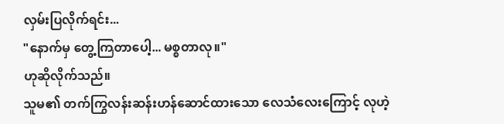လှမ်းပြလိုက်ရင်း...
"နောက်မှ တွေ့ကြတာပေါ့... မစ္စတာလု။"
ဟုဆိုလိုက်သည်။
သူမ၏ တက်ကြွလန်းဆန်းဟန်ဆောင်ထားသော လေသံလေးကြောင့် လုဟဲ့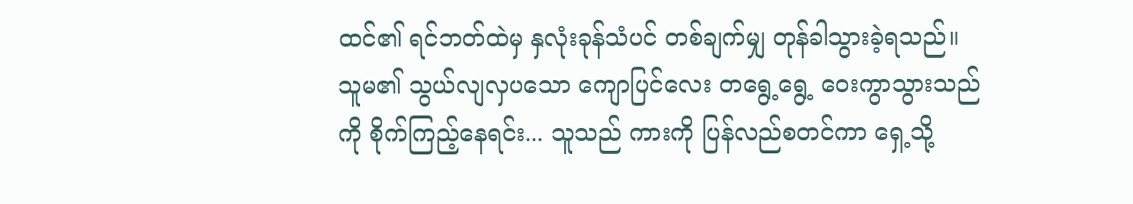ထင်၏ ရင်ဘတ်ထဲမှ နှလုံးခုန်သံပင် တစ်ချက်မျှ တုန်ခါသွားခဲ့ရသည်။
သူမ၏ သွယ်လျလှပသော ကျောပြင်လေး တရွေ့ရွေ့ ဝေးကွာသွားသည်ကို စိုက်ကြည့်နေရင်း... သူသည် ကားကို ပြန်လည်စတင်ကာ ရှေ့သို့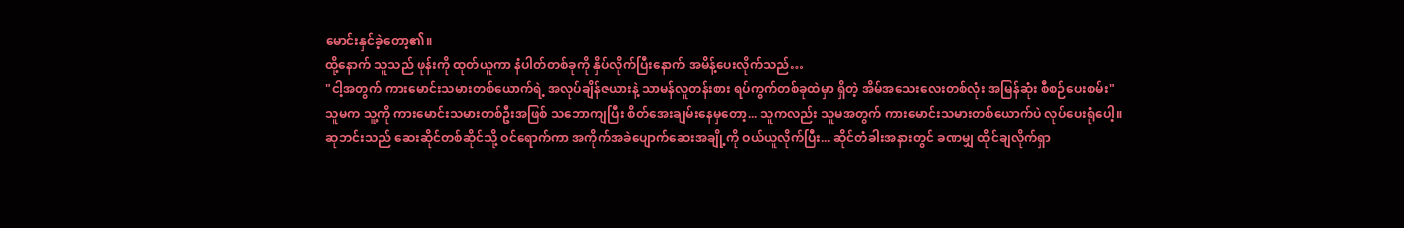မောင်းနှင်ခဲ့တော့၏။
ထို့နောက် သူသည် ဖုန်းကို ထုတ်ယူကာ နံပါတ်တစ်ခုကို နှိပ်လိုက်ပြီးနောက် အမိန့်ပေးလိုက်သည်…
"ငါ့အတွက် ကားမောင်းသမားတစ်ယောက်ရဲ့ အလုပ်ချိန်ဇယားနဲ့ သာမန်လူတန်းစား ရပ်ကွက်တစ်ခုထဲမှာ ရှိတဲ့ အိမ်အသေးလေးတစ်လုံး အမြန်ဆုံး စီစဉ်ပေးစမ်း"
သူမက သူ့ကို ကားမောင်းသမားတစ်ဦးအဖြစ် သဘောကျပြီး စိတ်အေးချမ်းနေမှတော့... သူကလည်း သူမအတွက် ကားမောင်းသမားတစ်ယောက်ပဲ လုပ်ပေးရုံပေါ့။
ဆုဘင်းသည် ဆေးဆိုင်တစ်ဆိုင်သို့ ဝင်ရောက်ကာ အကိုက်အခဲပျောက်ဆေးအချို့ကို ဝယ်ယူလိုက်ပြီး... ဆိုင်တံခါးအနားတွင် ခဏမျှ ထိုင်ချလိုက်ရှာ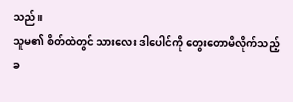သည်။
သူမ၏ စိတ်ထဲတွင် သားလေး ဒါပေါင်ကို တွေးတောမိလိုက်သည့် ခ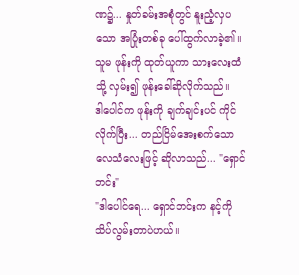ဏ၌... နှုတ်ခမ်းအစုံတွင် နူးညံ့လှပသော အပြုံးတစ်ခု ပေါ်ထွက်လာခဲ့၏။
သူမ ဖုန်းကို ထုတ်ယူကာ သားလေးထံသို့ လှမ်း၍ ဖုန်းခေါ်ဆိုလိုက်သည်။
ဒါပေါင်က ဖုန်းကို ချက်ချင်းပင် ကိုင်လိုက်ပြီး... တည်ငြိမ်အေးစက်သော လေသံလေးဖြင့် ဆိုလာသည်... "ရှောင်ဘင်း"
"ဒါပေါင်ရေ... ရှောင်ဘင်းက နင့်ကို သိပ်လွမ်းတာပဲဟယ်။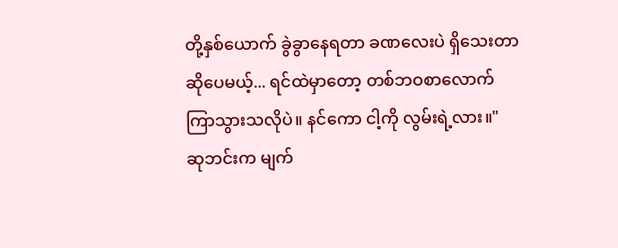တို့နှစ်ယောက် ခွဲခွာနေရတာ ခဏလေးပဲ ရှိသေးတာဆိုပေမယ့်... ရင်ထဲမှာတော့ တစ်ဘဝစာလောက် ကြာသွားသလိုပဲ။ နင်ကော ငါ့ကို လွမ်းရဲ့လား။"
ဆုဘင်းက မျက်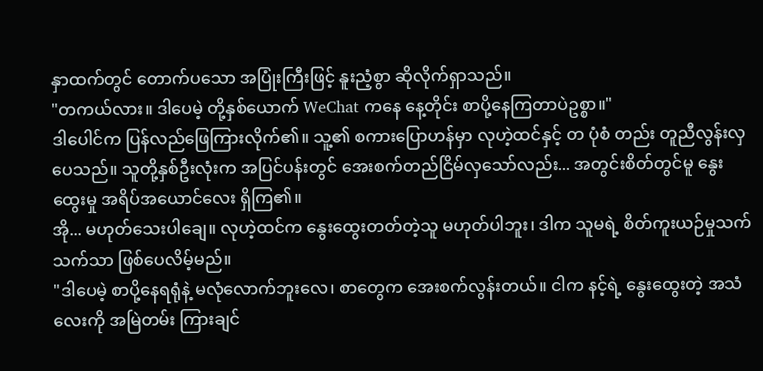နှာထက်တွင် တောက်ပသော အပြုံးကြီးဖြင့် နူးညံ့စွာ ဆိုလိုက်ရှာသည်။
"တကယ်လား။ ဒါပေမဲ့ တို့နှစ်ယောက် WeChat ကနေ နေ့တိုင်း စာပို့နေကြတာပဲဥစ္စာ။"
ဒါပေါင်က ပြန်လည်ဖြေကြားလိုက်၏။ သူ့၏ စကားပြောဟန်မှာ လုဟဲ့ထင်နှင့် တ ပုံစံ တည်း တူညီလွန်းလှပေသည်။ သူတို့နှစ်ဦးလုံးက အပြင်ပန်းတွင် အေးစက်တည်ငြိမ်လှသော်လည်း... အတွင်းစိတ်တွင်မူ နွေးထွေးမှု အရိပ်အယောင်လေး ရှိကြ၏။
အို... မဟုတ်သေးပါချေ။ လုဟဲ့ထင်က နွေးထွေးတတ်တဲ့သူ မဟုတ်ပါဘူး၊ ဒါက သူမရဲ့ စိတ်ကူးယဉ်မှုသက်သက်သာ ဖြစ်ပေလိမ့်မည်။
"ဒါပေမဲ့ စာပို့နေရရုံနဲ့ မလုံလောက်ဘူးလေ၊ စာတွေက အေးစက်လွန်းတယ်။ ငါက နင့်ရဲ့ နွေးထွေးတဲ့ အသံလေးကို အမြဲတမ်း ကြားချင်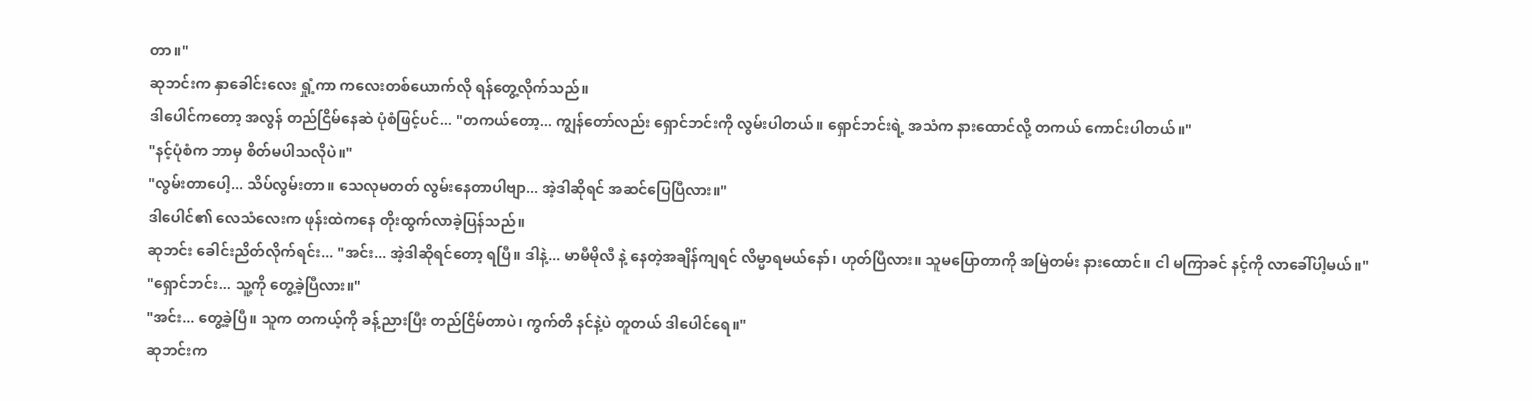တာ။"
ဆုဘင်းက နှာခေါင်းလေး ရှုံ့ကာ ကလေးတစ်ယောက်လို ရန်တွေ့လိုက်သည်။
ဒါပေါင်ကတော့ အလွန် တည်ငြိမ်နေဆဲ ပုံစံဖြင့်ပင်... "တကယ်တော့... ကျွန်တော်လည်း ရှောင်ဘင်းကို လွမ်းပါတယ်။ ရှောင်ဘင်းရဲ့ အသံက နားထောင်လို့ တကယ် ကောင်းပါတယ်။"
"နင့်ပုံစံက ဘာမှ စိတ်မပါသလိုပဲ။"
"လွမ်းတာပေါ့... သိပ်လွမ်းတာ။ သေလုမတတ် လွမ်းနေတာပါဗျာ... အဲ့ဒါဆိုရင် အဆင်ပြေပြီလား။"
ဒါပေါင်၏ လေသံလေးက ဖုန်းထဲကနေ တိုးထွက်လာခဲ့ပြန်သည်။
ဆုဘင်း ခေါင်းညိတ်လိုက်ရင်း... "အင်း... အဲ့ဒါဆိုရင်တော့ ရပြီ။ ဒါနဲ့... မာမီမိုလီ နဲ့ နေတဲ့အချိန်ကျရင် လိမ္မာရမယ်နော်၊ ဟုတ်ပြီလား။ သူမပြောတာကို အမြဲတမ်း နားထောင်။ ငါ မကြာခင် နင့်ကို လာခေါ်ပါ့မယ်။"
"ရှောင်ဘင်း... သူ့ကို တွေ့ခဲ့ပြီလား။"
"အင်း... တွေ့ခဲ့ပြီ။ သူက တကယ့်ကို ခန့်ညားပြီး တည်ငြိမ်တာပဲ၊ ကွက်တိ နင်နဲ့ပဲ တူတယ် ဒါပေါင်ရေ။"
ဆုဘင်းက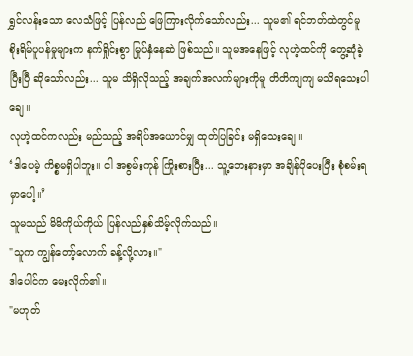ရွှင်လန်းသော လေသံဖြင့် ပြန်လည် ဖြေကြားလိုက်သော်လည်း... သူမ၏ ရင်ဘတ်ထဲတွင်မူ စိုးရိမ်ပူပန်မှုများက နက်ရှိုင်းစွာ မြုပ်နှံနေဆဲ ဖြစ်သည်။ သူမအနေဖြင့် လုဟဲ့ထင်ကို တွေ့ဆုံခဲ့ပြီးပြီ ဆိုသော်လည်း... သူမ သိရှိလိုသည့် အချက်အလက်များကိုမူ တိတိကျကျ မသိရသေးပါချေ။
လုဟဲ့ထင်ကလည်း မည်သည့် အရိပ်အယောင်မျှ ထုတ်ပြခြင်း မရှိသေးချေ။
‘ဒါပေမဲ့ ကိစ္စမရှိပါဘူး။ ငါ အစွမ်းကုန် ကြိုးစားပြီး... သူ့ဘေးနားမှာ အချိန်ပိုပေးပြီး စုံစမ်းရမှာပေါ့။’
သူမသည် မိမိကိုယ်ကိုယ် ပြန်လည်နှစ်သိမ့်လိုက်သည်။
"သူက ကျွန်တော့်လောက် ခန့်လို့လား။"
ဒါပေါင်က မေးလိုက်၏။
"မဟုတ်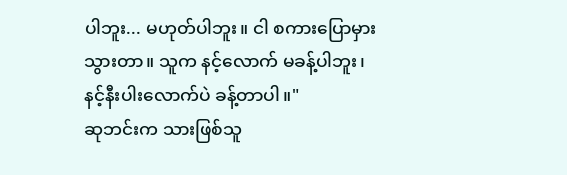ပါဘူး... မဟုတ်ပါဘူး။ ငါ စကားပြောမှားသွားတာ။ သူက နင့်လောက် မခန့်ပါဘူး၊ နင့်နီးပါးလောက်ပဲ ခန့်တာပါ။"
ဆုဘင်းက သားဖြစ်သူ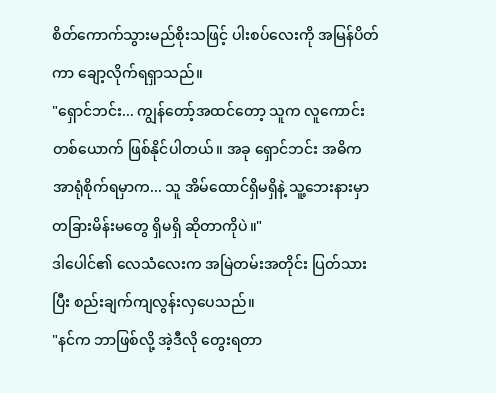စိတ်ကောက်သွားမည်စိုးသဖြင့် ပါးစပ်လေးကို အမြန်ပိတ်ကာ ချော့လိုက်ရရှာသည်။
"ရှောင်ဘင်း... ကျွန်တော့်အထင်တော့ သူက လူကောင်းတစ်ယောက် ဖြစ်နိုင်ပါတယ်။ အခု ရှောင်ဘင်း အဓိက အာရုံစိုက်ရမှာက... သူ အိမ်ထောင်ရှိမရှိနဲ့ သူ့ဘေးနားမှာ တခြားမိန်းမတွေ ရှိမရှိ ဆိုတာကိုပဲ။"
ဒါပေါင်၏ လေသံလေးက အမြဲတမ်းအတိုင်း ပြတ်သားပြီး စည်းချက်ကျလွန်းလှပေသည်။
"နင်က ဘာဖြစ်လို့ အဲ့ဒီလို တွေးရတာ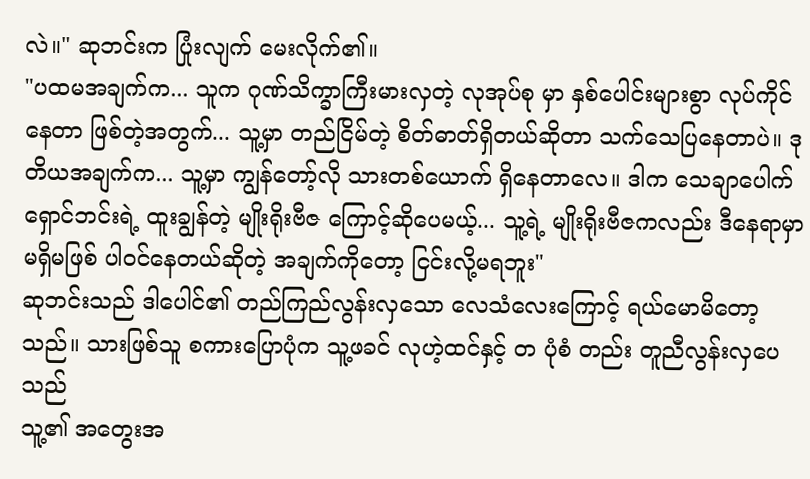လဲ။" ဆုဘင်းက ပြုံးလျက် မေးလိုက်၏။
"ပထမအချက်က... သူက ဂုဏ်သိက္ခာကြီးမားလှတဲ့ လုအုပ်စု မှာ နှစ်ပေါင်းများစွာ လုပ်ကိုင်နေတာ ဖြစ်တဲ့အတွက်... သူ့မှာ တည်ငြိမ်တဲ့ စိတ်ဓာတ်ရှိတယ်ဆိုတာ သက်သေပြနေတာပဲ။ ဒုတိယအချက်က... သူ့မှာ ကျွန်တော့်လို သားတစ်ယောက် ရှိနေတာလေ။ ဒါက သေချာပေါက် ရှောင်ဘင်းရဲ့ ထူးချွန်တဲ့ မျိုးရိုးဗီဇ ကြောင့်ဆိုပေမယ့်... သူ့ရဲ့ မျိုးရိုးဗီဇကလည်း ဒီနေရာမှာ မရှိမဖြစ် ပါဝင်နေတယ်ဆိုတဲ့ အချက်ကိုတော့ ငြင်းလို့မရဘူး"
ဆုဘင်းသည် ဒါပေါင်၏ တည်ကြည်လွန်းလှသော လေသံလေးကြောင့် ရယ်မောမိတော့သည်။ သားဖြစ်သူ စကားပြောပုံက သူ့ဖခင် လုဟဲ့ထင်နှင့် တ ပုံစံ တည်း တူညီလွန်းလှပေသည်
သူ့၏ အတွေးအ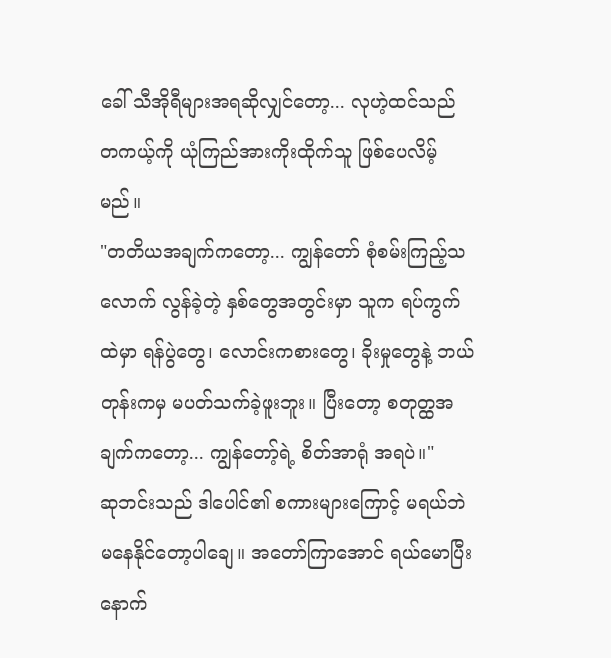ခေါ် သီအိုရီများအရဆိုလျှင်တော့... လုဟဲ့ထင်သည် တကယ့်ကို ယုံကြည်အားကိုးထိုက်သူ ဖြစ်ပေလိမ့်မည်။
"တတိယအချက်ကတော့... ကျွန်တော် စုံစမ်းကြည့်သလောက် လွန်ခဲ့တဲ့ နှစ်တွေအတွင်းမှာ သူက ရပ်ကွက်ထဲမှာ ရန်ပွဲတွေ၊ လောင်းကစားတွေ၊ ခိုးမှုတွေနဲ့ ဘယ်တုန်းကမှ မပတ်သက်ခဲ့ဖူးဘူး။ ပြီးတော့ စတုတ္ထအချက်ကတော့... ကျွန်တော့်ရဲ့ စိတ်အာရုံ အရပဲ။"
ဆုဘင်းသည် ဒါပေါင်၏ စကားများကြောင့် မရယ်ဘဲ မနေနိုင်တော့ပါချေ။ အတော်ကြာအောင် ရယ်မောပြီးနောက်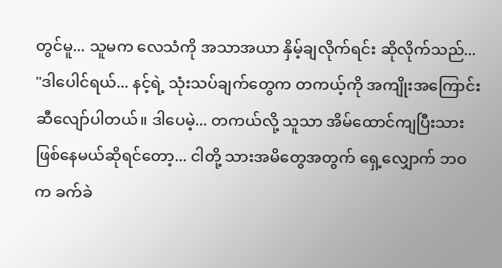တွင်မူ... သူမက လေသံကို အသာအယာ နှိမ့်ချလိုက်ရင်း ဆိုလိုက်သည်...
"ဒါပေါင်ရယ်... နင့်ရဲ့ သုံးသပ်ချက်တွေက တကယ့်ကို အကျိုးအကြောင်း ဆီလျော်ပါတယ်။ ဒါပေမဲ့... တကယ်လို့ သူသာ အိမ်ထောင်ကျပြီးသား ဖြစ်နေမယ်ဆိုရင်တော့... ငါတို့ သားအမိတွေအတွက် ရှေ့လျှောက် ဘဝက ခက်ခဲ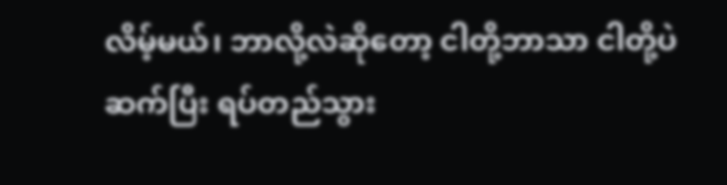လိမ့်မယ်၊ ဘာလို့လဲဆိုတော့ ငါတို့ဘာသာ ငါတို့ပဲ ဆက်ပြီး ရပ်တည်သွား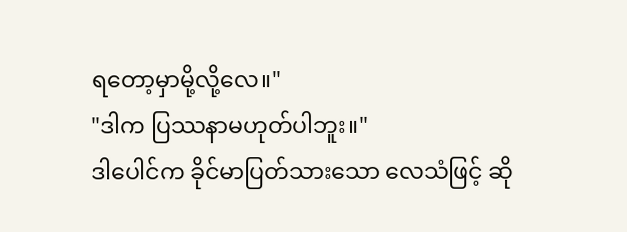ရတော့မှာမို့လို့လေ။"
"ဒါက ပြဿနာမဟုတ်ပါဘူး။"
ဒါပေါင်က ခိုင်မာပြတ်သားသော လေသံဖြင့် ဆို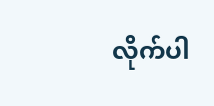လိုက်ပါ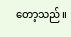တော့သည်။